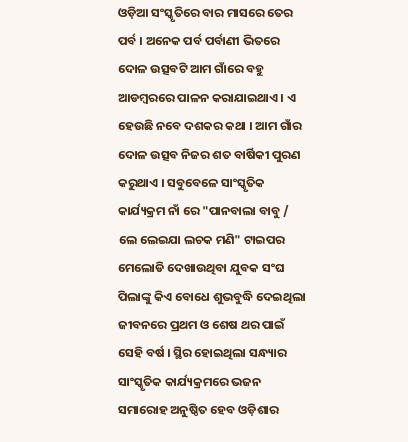ଓଡ଼ିଆ ସଂସ୍କୃତିରେ ବାର ମାସରେ ତେର ପର୍ବ । ଅନେକ ପର୍ବ ପର୍ବାଣୀ ଭିତରେ ଦୋଳ ଉତ୍ସବଟି ଆମ ଗାଁରେ ବହୁ ଆଡମ୍ବରରେ ପାଳନ କରାଯାଇଥାଏ । ଏ ହେଉଛି ନବେ ଦଶକର କଥା । ଆମ ଗାଁର ଦୋଳ ଉତ୍ସବ ନିଜର ଶତ ବାର୍ଷିକୀ ପୁରଣ କରୁଥାଏ । ସବୁବେଳେ ସାଂସ୍କୃତିକ କାର୍ଯ୍ୟକ୍ରମ ନାଁ ରେ "ପାନବାଲା ବାବୁ / ଲେ ଲେଇଯା ଲଚକ ମଣି" ଟାଇପର ମେଲୋଡି ଦେଖାଉଥିବା ଯୁବକ ସଂଘ ପିଲାଙ୍କୁ କିଏ ବୋଧେ ଶୁଭବୁଦ୍ଧି ଦେଇଥିଲା ଜୀବନରେ ପ୍ରଥମ ଓ ଶେଷ ଥର ପାଇଁ ସେହି ବର୍ଷ । ସ୍ଥିର ହୋଇଥିଲା ସନ୍ଧ୍ୟାର ସାଂସ୍କୃତିକ କାର୍ଯ୍ୟକ୍ରମରେ ଭଜନ ସମାରୋହ ଅନୁଷ୍ଠିତ ହେବ ଓଡ଼ିଶାର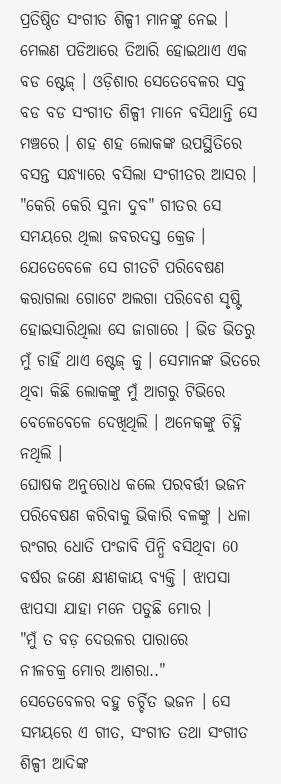ପ୍ରତିଷ୍ଠିତ ସଂଗୀତ ଶିଳ୍ପୀ ମାନଙ୍କୁ ନେଇ ।
ମେଲଣ ପଡିଆରେ ତିଆରି ହୋଇଥାଏ ଏକ ବଡ ଷ୍ଟେଜ୍ । ଓଡ଼ିଶାର ସେତେବେଳର ସବୁ ବଡ ବଡ ସଂଗୀତ ଶିଳ୍ପୀ ମାନେ ବସିଥାନ୍ତି ସେ ମଞ୍ଚରେ । ଶହ ଶହ ଲୋକଙ୍କ ଉପସ୍ଥିତିରେ ବସନ୍ତ ସନ୍ଧ୍ୟାରେ ବସିଲା ସଂଗୀତର ଆସର । "କେରି କେରି ସୁନା ଦୁବ" ଗୀତର ସେ ସମୟରେ ଥିଲା ଜବରଦସ୍ତ କ୍ରେଜ । ଯେତେବେଳେ ସେ ଗୀତଟି ପରିବେଷଣ କରାଗଲା ଗୋଟେ ଅଲଗା ପରିବେଶ ସୃଷ୍ଟି ହୋଇସାରିଥିଲା ସେ ଜାଗାରେ । ଭିଡ ଭିତରୁ ମୁଁ ଚାହିଁ ଥାଏ ଷ୍ଟେଜ୍ କୁ । ସେମାନଙ୍କ ଭିତରେ ଥିବା କିଛି ଲୋକଙ୍କୁ ମୁଁ ଆଗରୁ ଟିଭିରେ ବେଳେବେଳେ ଦେଖିଥିଲି । ଅନେକଙ୍କୁ ଚିହ୍ନି ନଥିଲି ।
ଘୋଷକ ଅନୁରୋଧ କଲେ ପରବର୍ତ୍ତୀ ଭଜନ ପରିବେଷଣ କରିବାକୁ ଭିକାରି ବଳଙ୍କୁ । ଧଳା ରଂଗର ଧୋତି ପଂଜାବି ପିନ୍ଧି ବସିଥିବା 60 ବର୍ଷର ଜଣେ କ୍ଷୀଣକାୟ ବ୍ୟକ୍ତି । ଝାପସା ଝାପସା ଯାହା ମନେ ପଡୁଛି ମୋର ।
"ମୁଁ ତ ବଡ଼ ଦେଉଳର ପାରାରେ
ନୀଳଚକ୍ର ମୋର ଆଶରା.."
ସେତେବେଳର ବହୁ ଚର୍ଚ୍ଚିତ ଭଜନ । ସେ ସମୟରେ ଏ ଗୀତ, ସଂଗୀତ ତଥା ସଂଗୀତ ଶିଳ୍ପୀ ଆଦିଙ୍କ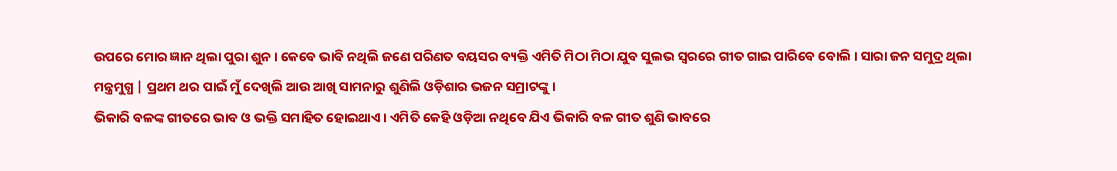ଉପରେ ମୋର ଜ୍ଞାନ ଥିଲା ପୁରା ଶୁନ । କେବେ ଭାବି ନଥିଲି ଜଣେ ପରିଣତ ବୟସର ବ୍ୟକ୍ତି ଏମିତି ମିଠା ମିଠା ଯୁବ ସୁଲଭ ସ୍ବରରେ ଗୀତ ଗାଇ ପାରିବେ ବୋଲି । ସାରା ଜନ ସମୁଦ୍ର ଥିଲା ମନ୍ତ୍ରମୁଗ୍ଧ | ପ୍ରଥମ ଥର ପାଇଁ ମୁଁ ଦେଖିଲି ଆଉ ଆଖି ସାମନାରୁ ଶୁଣିଲି ଓଡ଼ିଶାର ଭଜନ ସମ୍ରାଟଙ୍କୁ ।
ଭିକାରି ବଳଙ୍କ ଗୀତରେ ଭାବ ଓ ଭକ୍ତି ସମାହିତ ହୋଇଥାଏ । ଏମିତି କେହି ଓଡ଼ିଆ ନଥିବେ ଯିଏ ଭିକାରି ବଳ ଗୀତ ଶୁଣି ଭାବରେ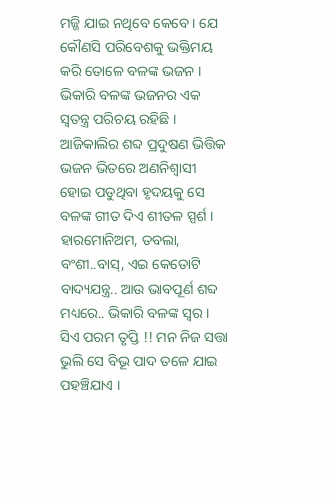ମଜ୍ଜି ଯାଇ ନଥିବେ କେବେ । ଯେ କୌଣସି ପରିବେଶକୁ ଭକ୍ତିମୟ କରି ତୋଳେ ବଳଙ୍କ ଭଜନ ।
ଭିକାରି ବଳଙ୍କ ଭଜନର ଏକ ସ୍ବତନ୍ତ୍ର ପରିଚୟ ରହିଛି । ଆଜିକାଲିର ଶବ୍ଦ ପ୍ରଦୁଷଣ ଭିତ୍ତିକ ଭଜନ ଭିତରେ ଅଣନିଶ୍ବାସୀ ହୋଇ ପଡୁଥିବା ହୃଦୟକୁ ସେ ବଳଙ୍କ ଗୀତ ଦିଏ ଶୀତଳ ସ୍ପର୍ଶ । ହାରମୋନିଅମ, ତବଲା, ବଂଶୀ..ବାସ୍, ଏଇ କେତୋଟି ବାଦ୍ୟଯନ୍ତ୍ର.. ଆଉ ଭାବପୂର୍ଣ ଶବ୍ଦ ମଧ୍ୟରେ.. ଭିକାରି ବଳଙ୍କ ସ୍ବର । ସିଏ ପରମ ତୃପ୍ତି !! ମନ ନିଜ ସତ୍ତା ଭୁଲି ସେ ବିଭୂ ପାଦ ତଳେ ଯାଇ ପହଞ୍ଚିଯାଏ ।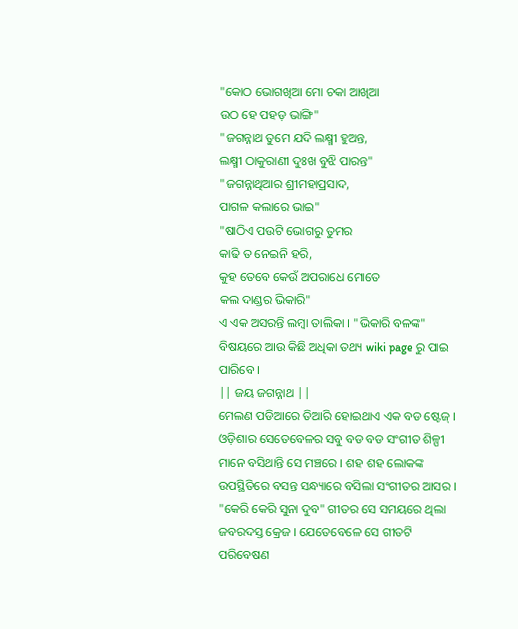"କୋଠ ଭୋଗଖିଆ ମୋ ଚକା ଆଖିଆ
ଉଠ ହେ ପହଡ଼ ଭାଙ୍ଗି"
"ଜଗନ୍ନାଥ ତୁମେ ଯଦି ଲକ୍ଷ୍ମୀ ହୁଅନ୍ତ,
ଲକ୍ଷ୍ମୀ ଠାକୁରାଣୀ ଦୁଃଖ ବୁଝି ପାରନ୍ତ"
"ଜଗନ୍ନାଥିଆର ଶ୍ରୀମହାପ୍ରସାଦ,
ପାଗଳ କଲାରେ ଭାଇ"
"ଷାଠିଏ ପଉଟି ଭୋଗରୁ ତୁମର
କାଢି ତ ନେଇନି ହରି,
କୁହ ତେବେ କେଉଁ ଅପରାଧେ ମୋତେ
କଲ ଦାଣ୍ଡର ଭିକାରି"
ଏ ଏକ ଅସରନ୍ତି ଲମ୍ବା ତାଲିକା । "ଭିକାରି ବଳଙ୍କ" ବିଷୟରେ ଆଉ କିଛି ଅଧିକା ତଥ୍ୟ wiki page ରୁ ପାଇ ପାରିବେ ।
|| ଜୟ ଜଗନ୍ନାଥ ||
ମେଲଣ ପଡିଆରେ ତିଆରି ହୋଇଥାଏ ଏକ ବଡ ଷ୍ଟେଜ୍ । ଓଡ଼ିଶାର ସେତେବେଳର ସବୁ ବଡ ବଡ ସଂଗୀତ ଶିଳ୍ପୀ ମାନେ ବସିଥାନ୍ତି ସେ ମଞ୍ଚରେ । ଶହ ଶହ ଲୋକଙ୍କ ଉପସ୍ଥିତିରେ ବସନ୍ତ ସନ୍ଧ୍ୟାରେ ବସିଲା ସଂଗୀତର ଆସର । "କେରି କେରି ସୁନା ଦୁବ" ଗୀତର ସେ ସମୟରେ ଥିଲା ଜବରଦସ୍ତ କ୍ରେଜ । ଯେତେବେଳେ ସେ ଗୀତଟି ପରିବେଷଣ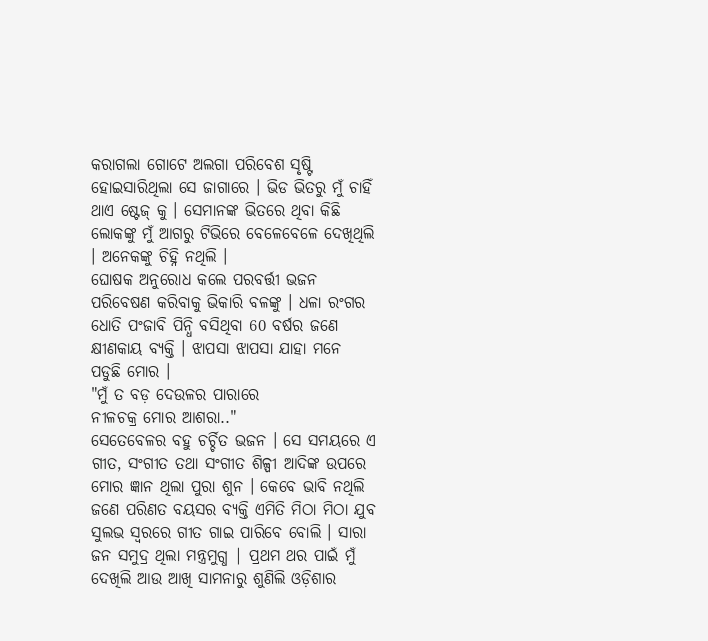କରାଗଲା ଗୋଟେ ଅଲଗା ପରିବେଶ ସୃଷ୍ଟି ହୋଇସାରିଥିଲା ସେ ଜାଗାରେ । ଭିଡ ଭିତରୁ ମୁଁ ଚାହିଁ ଥାଏ ଷ୍ଟେଜ୍ କୁ । ସେମାନଙ୍କ ଭିତରେ ଥିବା କିଛି ଲୋକଙ୍କୁ ମୁଁ ଆଗରୁ ଟିଭିରେ ବେଳେବେଳେ ଦେଖିଥିଲି । ଅନେକଙ୍କୁ ଚିହ୍ନି ନଥିଲି ।
ଘୋଷକ ଅନୁରୋଧ କଲେ ପରବର୍ତ୍ତୀ ଭଜନ ପରିବେଷଣ କରିବାକୁ ଭିକାରି ବଳଙ୍କୁ । ଧଳା ରଂଗର ଧୋତି ପଂଜାବି ପିନ୍ଧି ବସିଥିବା 60 ବର୍ଷର ଜଣେ କ୍ଷୀଣକାୟ ବ୍ୟକ୍ତି । ଝାପସା ଝାପସା ଯାହା ମନେ ପଡୁଛି ମୋର ।
"ମୁଁ ତ ବଡ଼ ଦେଉଳର ପାରାରେ
ନୀଳଚକ୍ର ମୋର ଆଶରା.."
ସେତେବେଳର ବହୁ ଚର୍ଚ୍ଚିତ ଭଜନ । ସେ ସମୟରେ ଏ ଗୀତ, ସଂଗୀତ ତଥା ସଂଗୀତ ଶିଳ୍ପୀ ଆଦିଙ୍କ ଉପରେ ମୋର ଜ୍ଞାନ ଥିଲା ପୁରା ଶୁନ । କେବେ ଭାବି ନଥିଲି ଜଣେ ପରିଣତ ବୟସର ବ୍ୟକ୍ତି ଏମିତି ମିଠା ମିଠା ଯୁବ ସୁଲଭ ସ୍ବରରେ ଗୀତ ଗାଇ ପାରିବେ ବୋଲି । ସାରା ଜନ ସମୁଦ୍ର ଥିଲା ମନ୍ତ୍ରମୁଗ୍ଧ | ପ୍ରଥମ ଥର ପାଇଁ ମୁଁ ଦେଖିଲି ଆଉ ଆଖି ସାମନାରୁ ଶୁଣିଲି ଓଡ଼ିଶାର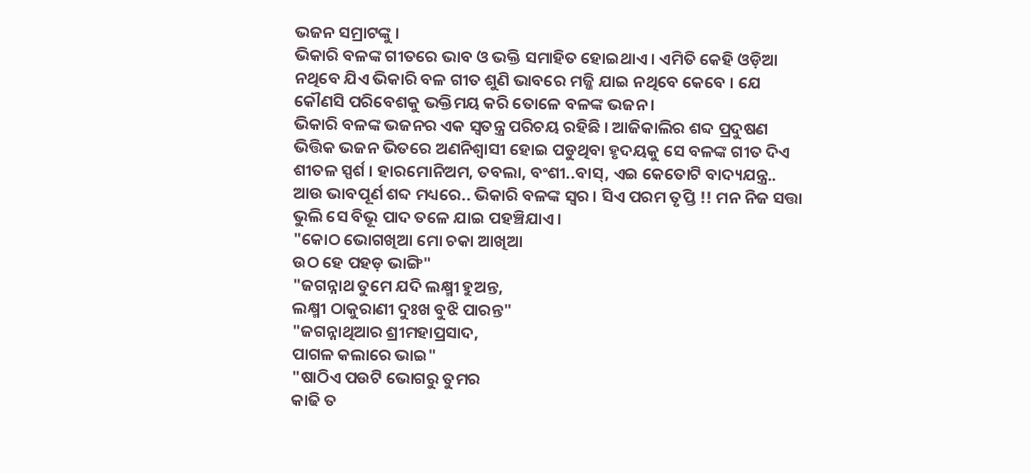ଭଜନ ସମ୍ରାଟଙ୍କୁ ।
ଭିକାରି ବଳଙ୍କ ଗୀତରେ ଭାବ ଓ ଭକ୍ତି ସମାହିତ ହୋଇଥାଏ । ଏମିତି କେହି ଓଡ଼ିଆ ନଥିବେ ଯିଏ ଭିକାରି ବଳ ଗୀତ ଶୁଣି ଭାବରେ ମଜ୍ଜି ଯାଇ ନଥିବେ କେବେ । ଯେ କୌଣସି ପରିବେଶକୁ ଭକ୍ତିମୟ କରି ତୋଳେ ବଳଙ୍କ ଭଜନ ।
ଭିକାରି ବଳଙ୍କ ଭଜନର ଏକ ସ୍ବତନ୍ତ୍ର ପରିଚୟ ରହିଛି । ଆଜିକାଲିର ଶବ୍ଦ ପ୍ରଦୁଷଣ ଭିତ୍ତିକ ଭଜନ ଭିତରେ ଅଣନିଶ୍ବାସୀ ହୋଇ ପଡୁଥିବା ହୃଦୟକୁ ସେ ବଳଙ୍କ ଗୀତ ଦିଏ ଶୀତଳ ସ୍ପର୍ଶ । ହାରମୋନିଅମ, ତବଲା, ବଂଶୀ..ବାସ୍, ଏଇ କେତୋଟି ବାଦ୍ୟଯନ୍ତ୍ର.. ଆଉ ଭାବପୂର୍ଣ ଶବ୍ଦ ମଧ୍ୟରେ.. ଭିକାରି ବଳଙ୍କ ସ୍ବର । ସିଏ ପରମ ତୃପ୍ତି !! ମନ ନିଜ ସତ୍ତା ଭୁଲି ସେ ବିଭୂ ପାଦ ତଳେ ଯାଇ ପହଞ୍ଚିଯାଏ ।
"କୋଠ ଭୋଗଖିଆ ମୋ ଚକା ଆଖିଆ
ଉଠ ହେ ପହଡ଼ ଭାଙ୍ଗି"
"ଜଗନ୍ନାଥ ତୁମେ ଯଦି ଲକ୍ଷ୍ମୀ ହୁଅନ୍ତ,
ଲକ୍ଷ୍ମୀ ଠାକୁରାଣୀ ଦୁଃଖ ବୁଝି ପାରନ୍ତ"
"ଜଗନ୍ନାଥିଆର ଶ୍ରୀମହାପ୍ରସାଦ,
ପାଗଳ କଲାରେ ଭାଇ"
"ଷାଠିଏ ପଉଟି ଭୋଗରୁ ତୁମର
କାଢି ତ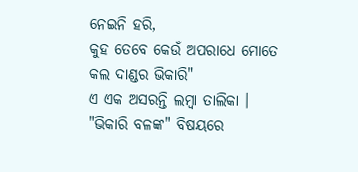ନେଇନି ହରି,
କୁହ ତେବେ କେଉଁ ଅପରାଧେ ମୋତେ
କଲ ଦାଣ୍ଡର ଭିକାରି"
ଏ ଏକ ଅସରନ୍ତି ଲମ୍ବା ତାଲିକା । "ଭିକାରି ବଳଙ୍କ" ବିଷୟରେ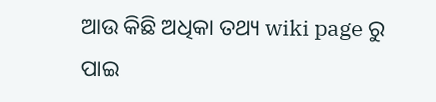ଆଉ କିଛି ଅଧିକା ତଥ୍ୟ wiki page ରୁ ପାଇ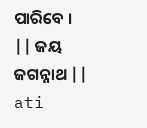ପାରିବେ ।
|| ଜୟ ଜଗନ୍ନାଥ ||
ati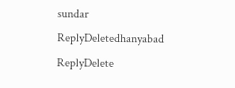sundar
ReplyDeletedhanyabad
ReplyDelete